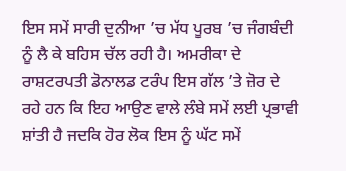ਇਸ ਸਮੇਂ ਸਾਰੀ ਦੁਨੀਆ ’ਚ ਮੱਧ ਪੂਰਬ ’ਚ ਜੰਗਬੰਦੀ ਨੂੰ ਲੈ ਕੇ ਬਹਿਸ ਚੱਲ ਰਹੀ ਹੈ। ਅਮਰੀਕਾ ਦੇ ਰਾਸ਼ਟਰਪਤੀ ਡੋਨਾਲਡ ਟਰੰਪ ਇਸ ਗੱਲ ’ਤੇ ਜ਼ੋਰ ਦੇ ਰਹੇ ਹਨ ਕਿ ਇਹ ਆਉਣ ਵਾਲੇ ਲੰਬੇ ਸਮੇਂ ਲਈ ਪ੍ਰਭਾਵੀ ਸ਼ਾਂਤੀ ਹੈ ਜਦਕਿ ਹੋਰ ਲੋਕ ਇਸ ਨੂੰ ਘੱਟ ਸਮੇਂ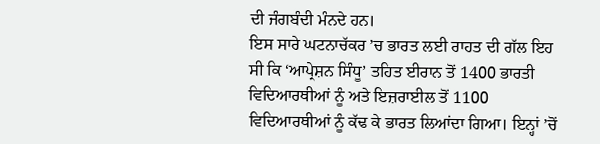ਦੀ ਜੰਗਬੰਦੀ ਮੰਨਦੇ ਹਨ।
ਇਸ ਸਾਰੇ ਘਟਨਾਚੱਕਰ ’ਚ ਭਾਰਤ ਲਈ ਰਾਹਤ ਦੀ ਗੱਲ ਇਹ ਸੀ ਕਿ ‘ਆਪ੍ਰੇਸ਼ਨ ਸਿੰਧੂ’ ਤਹਿਤ ਈਰਾਨ ਤੋਂ 1400 ਭਾਰਤੀ ਵਿਦਿਆਰਥੀਆਂ ਨੂੰ ਅਤੇ ਇਜ਼ਰਾਈਲ ਤੋਂ 1100 ਵਿਦਿਆਰਥੀਆਂ ਨੂੰ ਕੱਢ ਕੇ ਭਾਰਤ ਲਿਆਂਦਾ ਗਿਆ। ਇਨ੍ਹਾਂ ’ਚੋਂ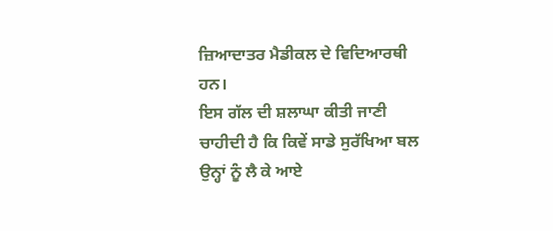ਜ਼ਿਆਦਾਤਰ ਮੈਡੀਕਲ ਦੇ ਵਿਦਿਆਰਥੀ ਹਨ।
ਇਸ ਗੱਲ ਦੀ ਸ਼ਲਾਘਾ ਕੀਤੀ ਜਾਣੀ ਚਾਹੀਦੀ ਹੈ ਕਿ ਕਿਵੇਂ ਸਾਡੇ ਸੁਰੱਖਿਆ ਬਲ ਉਨ੍ਹਾਂ ਨੂੰ ਲੈ ਕੇ ਆਏ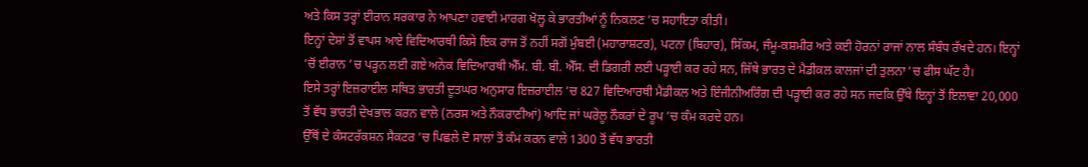ਅਤੇ ਕਿਸ ਤਰ੍ਹਾਂ ਈਰਾਨ ਸਰਕਾਰ ਨੇ ਆਪਣਾ ਹਵਾਈ ਮਾਰਗ ਖੋਲ੍ਹ ਕੇ ਭਾਰਤੀਆਂ ਨੂੰ ਨਿਕਲਣ ’ਚ ਸਹਾਇਤਾ ਕੀਤੀ।
ਇਨ੍ਹਾਂ ਦੇਸ਼ਾਂ ਤੋਂ ਵਾਪਸ ਆਏ ਵਿਦਿਆਰਥੀ ਕਿਸੇ ਇਕ ਰਾਜ ਤੋਂ ਨਹੀਂ ਸਗੋਂ ਮੁੰਬਈ (ਮਹਾਰਾਸ਼ਟਰ), ਪਟਨਾ (ਬਿਹਾਰ), ਸਿੱਕਮ, ਜੰਮੂ-ਕਸ਼ਮੀਰ ਅਤੇ ਕਈ ਹੋਰਨਾਂ ਰਾਜਾਂ ਨਾਲ ਸੰਬੰਧ ਰੱਖਦੇ ਹਨ। ਇਨ੍ਹਾਂ ’ਚੋਂ ਈਰਾਨ ’ਚ ਪੜ੍ਹਨ ਲਈ ਗਏ ਅਨੇਕ ਵਿਦਿਆਰਥੀ ਐੱਮ. ਬੀ. ਬੀ. ਐੱਸ. ਦੀ ਡਿਗਰੀ ਲਈ ਪੜ੍ਹਾਈ ਕਰ ਰਹੇ ਸਨ, ਜਿੱਥੇ ਭਾਰਤ ਦੇ ਮੈਡੀਕਲ ਕਾਲਜਾਂ ਦੀ ਤੁਲਨਾ ’ਚ ਫੀਸ ਘੱਟ ਹੈ।
ਇਸੇ ਤਰ੍ਹਾਂ ਇਜ਼ਰਾਈਲ ਸਥਿਤ ਭਾਰਤੀ ਦੂਤਘਰ ਅਨੁਸਾਰ ਇਜ਼ਰਾਈਲ ’ਚ 827 ਵਿਦਿਆਰਥੀ ਮੈਡੀਕਲ ਅਤੇ ਇੰਜੀਨੀਅਰਿੰਗ ਦੀ ਪੜ੍ਹਾਈ ਕਰ ਰਹੇ ਸਨ ਜਦਕਿ ਉੱਥੇ ਇਨ੍ਹਾਂ ਤੋਂ ਇਲਾਵਾ 20,000 ਤੋਂ ਵੱਧ ਭਾਰਤੀ ਦੇਖਭਾਲ ਕਰਨ ਵਾਲੇ (ਨਰਸ ਅਤੇ ਨੌਕਰਾਣੀਆਂ) ਆਦਿ ਜਾਂ ਘਰੇਲੂ ਨੌਕਰਾਂ ਦੇ ਰੂਪ ’ਚ ਕੰਮ ਕਰਦੇ ਹਨ।
ਉੱਥੋਂ ਦੇ ਕੰਸਟਰੱਕਸ਼ਨ ਸੈਕਟਰ ’ਚ ਪਿਛਲੇ ਦੋ ਸਾਲਾਂ ਤੋਂ ਕੰਮ ਕਰਨ ਵਾਲੇ 1300 ਤੋਂ ਵੱਧ ਭਾਰਤੀ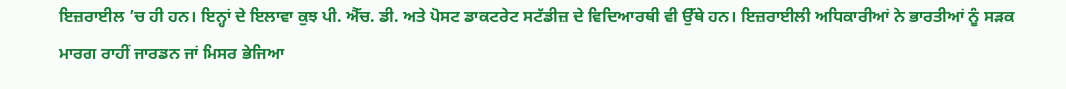ਇਜ਼ਰਾਈਲ ’ਚ ਹੀ ਹਨ। ਇਨ੍ਹਾਂ ਦੇ ਇਲਾਵਾ ਕੁਝ ਪੀ. ਐੱਚ. ਡੀ. ਅਤੇ ਪੋਸਟ ਡਾਕਟਰੇਟ ਸਟੱਡੀਜ਼ ਦੇ ਵਿਦਿਆਰਥੀ ਵੀ ਉੱਥੇ ਹਨ। ਇਜ਼ਰਾਈਲੀ ਅਧਿਕਾਰੀਆਂ ਨੇ ਭਾਰਤੀਆਂ ਨੂੰ ਸੜਕ ਮਾਰਗ ਰਾਹੀਂ ਜਾਰਡਨ ਜਾਂ ਮਿਸਰ ਭੇਜਿਆ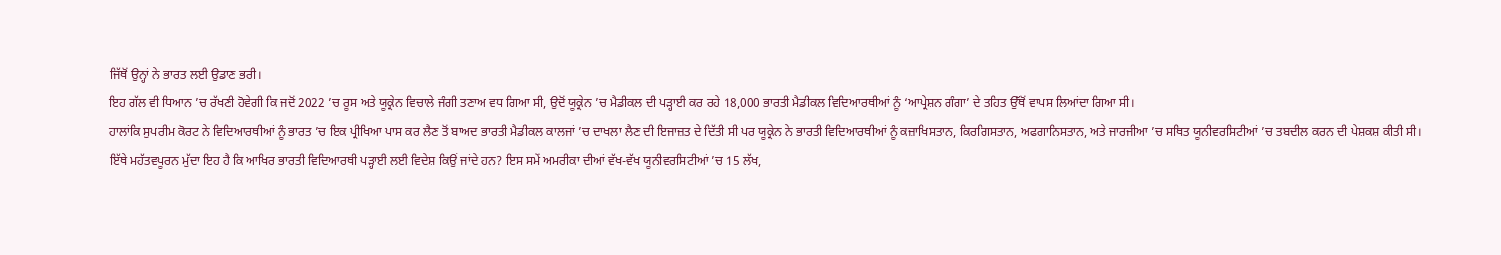ਜਿੱਥੋਂ ਉਨ੍ਹਾਂ ਨੇ ਭਾਰਤ ਲਈ ਉਡਾਣ ਭਰੀ।
ਇਹ ਗੱਲ ਵੀ ਧਿਆਨ ’ਚ ਰੱਖਣੀ ਹੋਵੇਗੀ ਕਿ ਜਦੋਂ 2022 ’ਚ ਰੂਸ ਅਤੇ ਯੂਕ੍ਰੇਨ ਵਿਚਾਲੇ ਜੰਗੀ ਤਣਾਅ ਵਧ ਗਿਆ ਸੀ, ਉਦੋਂ ਯੂਕ੍ਰੇਨ ’ਚ ਮੈਡੀਕਲ ਦੀ ਪੜ੍ਹਾਈ ਕਰ ਰਹੇ 18,000 ਭਾਰਤੀ ਮੈਡੀਕਲ ਵਿਦਿਆਰਥੀਆਂ ਨੂੰ ‘ਆਪ੍ਰੇਸ਼ਨ ਗੰਗਾ’ ਦੇ ਤਹਿਤ ਉੱਥੋਂ ਵਾਪਸ ਲਿਆਂਦਾ ਗਿਆ ਸੀ।
ਹਾਲਾਂਕਿ ਸੁਪਰੀਮ ਕੋਰਟ ਨੇ ਵਿਦਿਆਰਥੀਆਂ ਨੂੰ ਭਾਰਤ ’ਚ ਇਕ ਪ੍ਰੀਖਿਆ ਪਾਸ ਕਰ ਲੈਣ ਤੋਂ ਬਾਅਦ ਭਾਰਤੀ ਮੈਡੀਕਲ ਕਾਲਜਾਂ ’ਚ ਦਾਖਲਾ ਲੈਣ ਦੀ ਇਜਾਜ਼ਤ ਦੇ ਦਿੱਤੀ ਸੀ ਪਰ ਯੂਕ੍ਰੇਨ ਨੇ ਭਾਰਤੀ ਵਿਦਿਆਰਥੀਆਂ ਨੂੰ ਕਜ਼ਾਖਿਸਤਾਨ, ਕਿਰਗਿਸਤਾਨ, ਅਫਗਾਨਿਸਤਾਨ, ਅਤੇ ਜਾਰਜੀਆ ’ਚ ਸਥਿਤ ਯੂਨੀਵਰਸਿਟੀਆਂ ’ਚ ਤਬਦੀਲ ਕਰਨ ਦੀ ਪੇਸ਼ਕਸ਼ ਕੀਤੀ ਸੀ।
ਇੱਥੇ ਮਹੱਤਵਪੂਰਨ ਮੁੱਦਾ ਇਹ ਹੈ ਕਿ ਆਖਿਰ ਭਾਰਤੀ ਵਿਦਿਆਰਥੀ ਪੜ੍ਹਾਈ ਲਈ ਵਿਦੇਸ਼ ਕਿਉਂ ਜਾਂਦੇ ਹਨ? ਇਸ ਸਮੇਂ ਅਮਰੀਕਾ ਦੀਆਂ ਵੱਖ-ਵੱਖ ਯੂਨੀਵਰਸਿਟੀਆਂ ’ਚ 15 ਲੱਖ,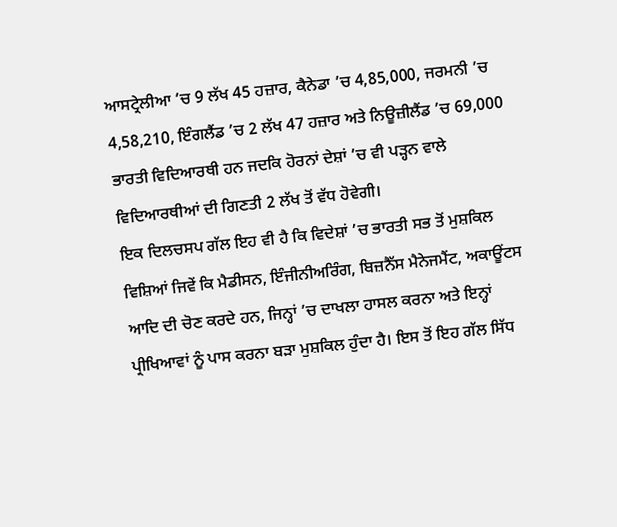ਆਸਟ੍ਰੇਲੀਆ ’ਚ 9 ਲੱਖ 45 ਹਜ਼ਾਰ, ਕੈਨੇਡਾ ’ਚ 4,85,000, ਜਰਮਨੀ ’ਚ 4,58,210, ਇੰਗਲੈਂਡ ’ਚ 2 ਲੱਖ 47 ਹਜ਼ਾਰ ਅਤੇ ਨਿਊਜ਼ੀਲੈਂਡ ’ਚ 69,000 ਭਾਰਤੀ ਵਿਦਿਆਰਥੀ ਹਨ ਜਦਕਿ ਹੋਰਨਾਂ ਦੇਸ਼ਾਂ ’ਚ ਵੀ ਪੜ੍ਹਨ ਵਾਲੇ ਵਿਦਿਆਰਥੀਆਂ ਦੀ ਗਿਣਤੀ 2 ਲੱਖ ਤੋਂ ਵੱਧ ਹੋਵੇਗੀ।
ਇਕ ਦਿਲਚਸਪ ਗੱਲ ਇਹ ਵੀ ਹੈ ਕਿ ਵਿਦੇਸ਼ਾਂ ’ਚ ਭਾਰਤੀ ਸਭ ਤੋਂ ਮੁਸ਼ਕਿਲ ਵਿਸ਼ਿਆਂ ਜਿਵੇਂ ਕਿ ਮੈਡੀਸਨ, ਇੰਜੀਨੀਅਰਿੰਗ, ਬਿਜ਼ਨੈੱਸ ਮੈਨੇਜਮੈਂਟ, ਅਕਾਊਂਟਸ ਆਦਿ ਦੀ ਚੋਣ ਕਰਦੇ ਹਨ, ਜਿਨ੍ਹਾਂ ’ਚ ਦਾਖਲਾ ਹਾਸਲ ਕਰਨਾ ਅਤੇ ਇਨ੍ਹਾਂ ਪ੍ਰੀਖਿਆਵਾਂ ਨੂੰ ਪਾਸ ਕਰਨਾ ਬੜਾ ਮੁਸ਼ਕਿਲ ਹੁੰਦਾ ਹੈ। ਇਸ ਤੋਂ ਇਹ ਗੱਲ ਸਿੱਧ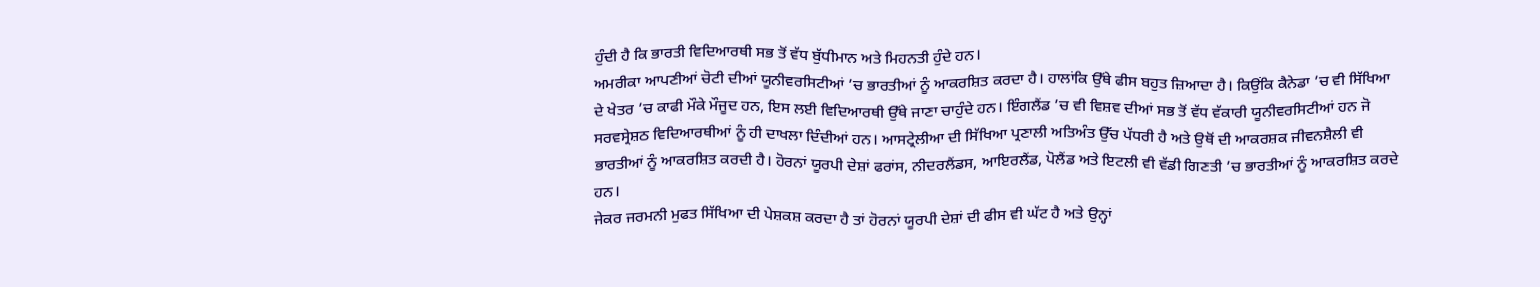ਹੁੰਦੀ ਹੈ ਕਿ ਭਾਰਤੀ ਵਿਦਿਆਰਥੀ ਸਭ ਤੋਂ ਵੱਧ ਬੁੱਧੀਮਾਨ ਅਤੇ ਮਿਹਨਤੀ ਹੁੰਦੇ ਹਨ।
ਅਮਰੀਕਾ ਆਪਣੀਆਂ ਚੋਟੀ ਦੀਆਂ ਯੂਨੀਵਰਸਿਟੀਆਂ ’ਚ ਭਾਰਤੀਆਂ ਨੂੰ ਆਕਰਸ਼ਿਤ ਕਰਦਾ ਹੈ। ਹਾਲਾਂਕਿ ਉੱਥੇ ਫੀਸ ਬਹੁਤ ਜ਼ਿਆਦਾ ਹੈ। ਕਿਉਂਕਿ ਕੈਨੇਡਾ ’ਚ ਵੀ ਸਿੱਖਿਆ ਦੇ ਖੇਤਰ ’ਚ ਕਾਫੀ ਮੌਕੇ ਮੌਜੂਦ ਹਨ, ਇਸ ਲਈ ਵਿਦਿਆਰਥੀ ਉੱਥੇ ਜਾਣਾ ਚਾਹੁੰਦੇ ਹਨ। ਇੰਗਲੈਂਡ ’ਚ ਵੀ ਵਿਸ਼ਵ ਦੀਆਂ ਸਭ ਤੋਂ ਵੱਧ ਵੱਕਾਰੀ ਯੂਨੀਵਰਸਿਟੀਆਂ ਹਨ ਜੋ ਸਰਵਸ੍ਰੇਸ਼ਠ ਵਿਦਿਆਰਥੀਆਂ ਨੂੰ ਹੀ ਦਾਖਲਾ ਦਿੰਦੀਆਂ ਹਨ। ਆਸਟ੍ਰੇਲੀਆ ਦੀ ਸਿੱਖਿਆ ਪ੍ਰਣਾਲੀ ਅਤਿਅੰਤ ਉੱਚ ਪੱਧਰੀ ਹੈ ਅਤੇ ਉਥੋਂ ਦੀ ਆਕਰਸ਼ਕ ਜੀਵਨਸ਼ੈਲੀ ਵੀ ਭਾਰਤੀਆਂ ਨੂੰ ਆਕਰਸ਼ਿਤ ਕਰਦੀ ਹੈ। ਹੋਰਨਾਂ ਯੂਰਪੀ ਦੇਸ਼ਾਂ ਫਰਾਂਸ, ਨੀਦਰਲੈਂਡਸ, ਆਇਰਲੈਂਡ, ਪੋਲੈਂਡ ਅਤੇ ਇਟਲੀ ਵੀ ਵੱਡੀ ਗਿਣਤੀ ’ਚ ਭਾਰਤੀਆਂ ਨੂੰ ਆਕਰਸ਼ਿਤ ਕਰਦੇ ਹਨ।
ਜੇਕਰ ਜਰਮਨੀ ਮੁਫਤ ਸਿੱਖਿਆ ਦੀ ਪੇਸ਼ਕਸ਼ ਕਰਦਾ ਹੈ ਤਾਂ ਹੋਰਨਾਂ ਯੂਰਪੀ ਦੇਸ਼ਾਂ ਦੀ ਫੀਸ ਵੀ ਘੱਟ ਹੈ ਅਤੇ ਉਨ੍ਹਾਂ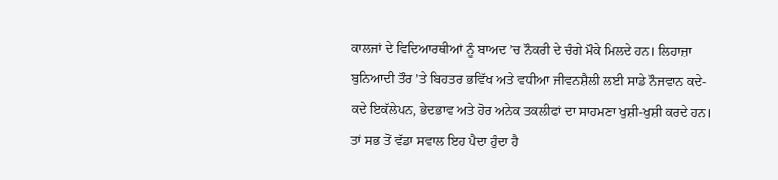ਕਾਲਜਾਂ ਦੇ ਵਿਦਿਆਰਥੀਆਂ ਨੂੰ ਬਾਅਦ ’ਚ ਨੌਕਰੀ ਦੇ ਚੰਗੇ ਮੌਕੇ ਮਿਲਦੇ ਹਨ। ਲਿਹਾਜ਼ਾ ਬੁਨਿਆਦੀ ਤੌਰ ’ਤੇ ਬਿਹਤਰ ਭਵਿੱਖ ਅਤੇ ਵਧੀਆ ਜੀਵਨਸ਼ੈਲੀ ਲਈ ਸਾਡੇ ਨੌਜਵਾਨ ਕਦੇ-ਕਦੇ ਇਕੱਲੇਪਨ, ਭੇਦਭਾਵ ਅਤੇ ਹੋਰ ਅਨੇਕ ਤਕਲੀਫਾਂ ਦਾ ਸਾਹਮਣਾ ਖੁਸ਼ੀ-ਖੁਸ਼ੀ ਕਰਦੇ ਹਨ।
ਤਾਂ ਸਭ ਤੋਂ ਵੱਡਾ ਸਵਾਲ ਇਹ ਪੈਦਾ ਹੁੰਦਾ ਹੈ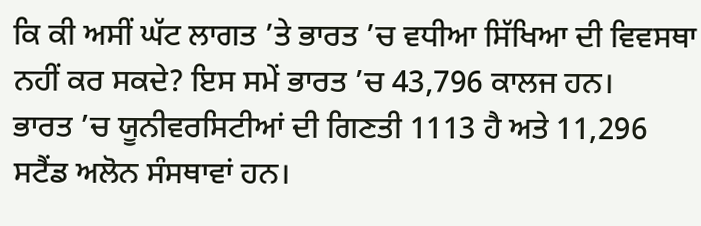ਕਿ ਕੀ ਅਸੀਂ ਘੱਟ ਲਾਗਤ ’ਤੇ ਭਾਰਤ ’ਚ ਵਧੀਆ ਸਿੱਖਿਆ ਦੀ ਵਿਵਸਥਾ ਨਹੀਂ ਕਰ ਸਕਦੇ? ਇਸ ਸਮੇਂ ਭਾਰਤ ’ਚ 43,796 ਕਾਲਜ ਹਨ।
ਭਾਰਤ ’ਚ ਯੂਨੀਵਰਸਿਟੀਆਂ ਦੀ ਗਿਣਤੀ 1113 ਹੈ ਅਤੇ 11,296 ਸਟੈਂਡ ਅਲੋਨ ਸੰਸਥਾਵਾਂ ਹਨ।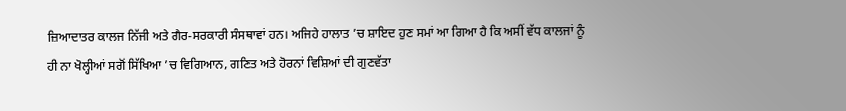ਜ਼ਿਆਦਾਤਰ ਕਾਲਜ ਨਿੱਜੀ ਅਤੇ ਗੈਰ-ਸਰਕਾਰੀ ਸੰਸਥਾਵਾਂ ਹਨ। ਅਜਿਹੇ ਹਾਲਾਤ ’ਚ ਸ਼ਾਇਦ ਹੁਣ ਸਮਾਂ ਆ ਗਿਆ ਹੈ ਕਿ ਅਸੀਂ ਵੱਧ ਕਾਲਜਾਂ ਨੂੰ ਹੀ ਨਾ ਖੋਲ੍ਹੀਆਂ ਸਗੋਂ ਸਿੱਖਿਆ ’ਚ ਵਿਗਿਆਨ, ਗਣਿਤ ਅਤੇ ਹੋਰਨਾਂ ਵਿਸ਼ਿਆਂ ਦੀ ਗੁਣਵੱਤਾ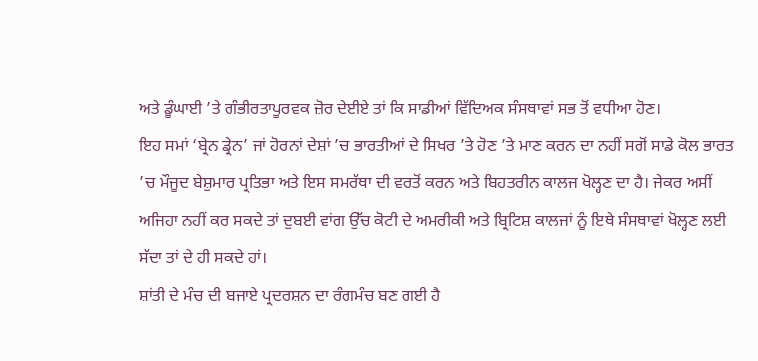ਅਤੇ ਡੂੰਘਾਈ ’ਤੇ ਗੰਭੀਰਤਾਪੂਰਵਕ ਜ਼ੋਰ ਦੇਈਏ ਤਾਂ ਕਿ ਸਾਡੀਆਂ ਵਿੱਦਿਅਕ ਸੰਸਥਾਵਾਂ ਸਭ ਤੋਂ ਵਧੀਆ ਹੋਣ।
ਇਹ ਸਮਾਂ ‘ਬ੍ਰੇਨ ਡ੍ਰੇਨ’ ਜਾਂ ਹੋਰਨਾਂ ਦੇਸ਼ਾਂ ’ਚ ਭਾਰਤੀਆਂ ਦੇ ਸਿਖਰ ’ਤੇ ਹੋਣ ’ਤੇ ਮਾਣ ਕਰਨ ਦਾ ਨਹੀਂ ਸਗੋਂ ਸਾਡੇ ਕੋਲ ਭਾਰਤ ’ਚ ਮੌਜੂਦ ਬੇਸ਼ੁਮਾਰ ਪ੍ਰਤਿਭਾ ਅਤੇ ਇਸ ਸਮਰੱਥਾ ਦੀ ਵਰਤੋਂ ਕਰਨ ਅਤੇ ਬਿਹਤਰੀਨ ਕਾਲਜ ਖੋਲ੍ਹਣ ਦਾ ਹੈ। ਜੇਕਰ ਅਸੀਂ ਅਜਿਹਾ ਨਹੀਂ ਕਰ ਸਕਦੇ ਤਾਂ ਦੁਬਈ ਵਾਂਗ ਉੱਚ ਕੋਟੀ ਦੇ ਅਮਰੀਕੀ ਅਤੇ ਬ੍ਰਿਟਿਸ਼ ਕਾਲਜਾਂ ਨੂੰ ਇਥੇ ਸੰਸਥਾਵਾਂ ਖੋਲ੍ਹਣ ਲਈ ਸੱਦਾ ਤਾਂ ਦੇ ਹੀ ਸਕਦੇ ਹਾਂ।
ਸ਼ਾਂਤੀ ਦੇ ਮੰਚ ਦੀ ਬਜਾਏ ਪ੍ਰਦਰਸ਼ਨ ਦਾ ਰੰਗਮੰਚ ਬਣ ਗਈ ਹੈ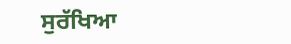ਸੁਰੱਖਿਆ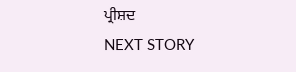ਪ੍ਰੀਸ਼ਦ
NEXT STORY